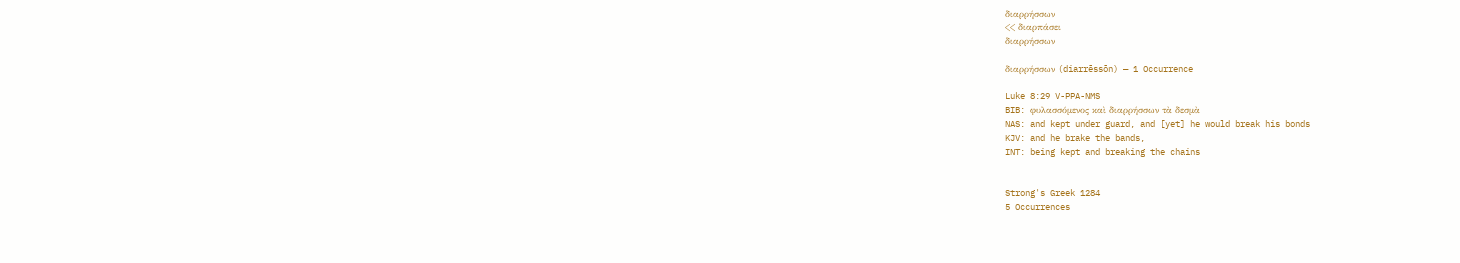διαρρήσσων
<< διαρπάσει
διαρρήσσων

διαρρήσσων (diarrēssōn) — 1 Occurrence

Luke 8:29 V-PPA-NMS
BIB: φυλασσόμενος καὶ διαρρήσσων τὰ δεσμὰ
NAS: and kept under guard, and [yet] he would break his bonds
KJV: and he brake the bands,
INT: being kept and breaking the chains


Strong's Greek 1284
5 Occurrences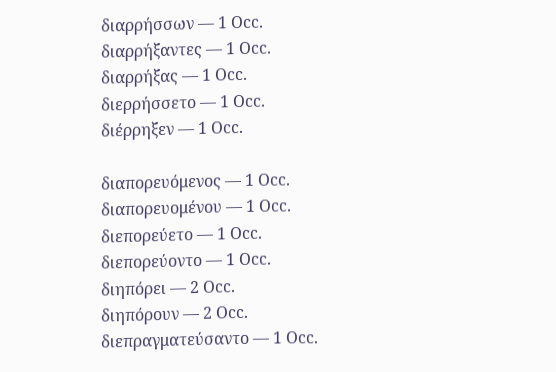διαρρήσσων — 1 Occ.
διαρρήξαντες — 1 Occ.
διαρρήξας — 1 Occ.
διερρήσσετο — 1 Occ.
διέρρηξεν — 1 Occ.

διαπορευόμενος — 1 Occ.
διαπορευομένου — 1 Occ.
διεπορεύετο — 1 Occ.
διεπορεύοντο — 1 Occ.
διηπόρει — 2 Occ.
διηπόρουν — 2 Occ.
διεπραγματεύσαντο — 1 Occ.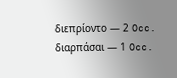διεπρίοντο — 2 Occ.
διαρπάσαι — 1 Occ.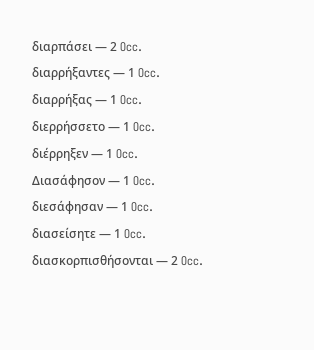διαρπάσει — 2 Occ.
διαρρήξαντες — 1 Occ.
διαρρήξας — 1 Occ.
διερρήσσετο — 1 Occ.
διέρρηξεν — 1 Occ.
Διασάφησον — 1 Occ.
διεσάφησαν — 1 Occ.
διασείσητε — 1 Occ.
διασκορπισθήσονται — 2 Occ.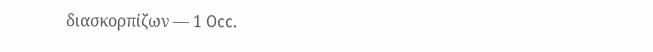διασκορπίζων — 1 Occ.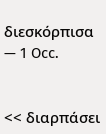διεσκόρπισα — 1 Occ.


<< διαρπάσει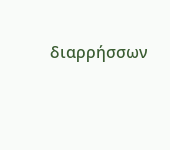διαρρήσσων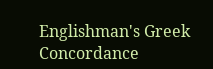Englishman's Greek Concordance